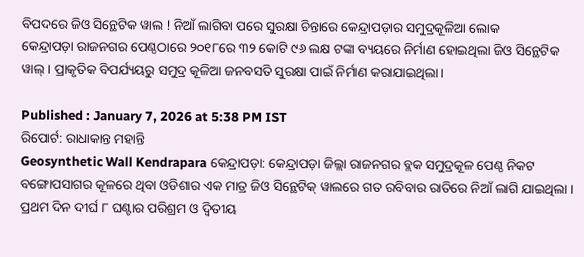ବିପଦରେ ଜିଓ ସିନ୍ଥେଟିକ ୱାଲ ! ନିଆଁ ଲାଗିବା ପରେ ସୁରକ୍ଷା ଚିନ୍ତାରେ କେନ୍ଦ୍ରାପଡ଼ାର ସମୁଦ୍ରକୂଳିଆ ଲୋକ
କେନ୍ଦ୍ରାପଡ଼ା ରାଜନଗର ପେଣ୍ଠଠାରେ ୨୦୧୮ରେ ୩୨ କୋଟି ୯୬ ଲକ୍ଷ ଟଙ୍କା ବ୍ୟୟରେ ନିର୍ମାଣ ହୋଇଥିଲା ଜିଓ ସିନ୍ଥେଟିକ ୱାଲ୍ । ପ୍ରାକୃତିକ ବିପର୍ଯ୍ୟୟରୁ ସମୁଦ୍ର କୂଳିଆ ଜନବସତି ସୁରକ୍ଷା ପାଇଁ ନିର୍ମାଣ କରାଯାଇଥିଲା।

Published : January 7, 2026 at 5:38 PM IST
ରିପୋର୍ଟ: ରାଧାକାନ୍ତ ମହାନ୍ତି
Geosynthetic Wall Kendrapara କେନ୍ଦ୍ରାପଡ଼ା: କେନ୍ଦ୍ରାପଡ଼ା ଜିଲ୍ଲା ରାଜନଗର ବ୍ଲକ ସମୁଦ୍ରକୂଳ ପେଣ୍ଠ ନିକଟ ବଙ୍ଗୋପସାଗର କୂଳରେ ଥିବା ଓଡିଶାର ଏକ ମାତ୍ର ଜିଓ ସିନ୍ଥେଟିକ୍ ୱାଲରେ ଗତ ରବିବାର ରାତିରେ ନିଆଁ ଲାଗି ଯାଇଥିଲା । ପ୍ରଥମ ଦିନ ଦୀର୍ଘ ୮ ଘଣ୍ଟାର ପରିଶ୍ରମ ଓ ଦ୍ଵିତୀୟ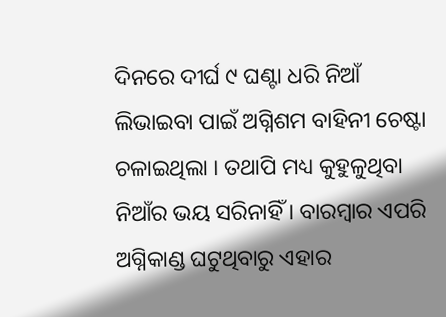ଦିନରେ ଦୀର୍ଘ ୯ ଘଣ୍ଟା ଧରି ନିଆଁ ଲିଭାଇବା ପାଇଁ ଅଗ୍ନିଶମ ବାହିନୀ ଚେଷ୍ଟା ଚଳାଇଥିଲା । ତଥାପି ମଧ୍ୟ କୁହୁଳୁଥିବା ନିଆଁର ଭୟ ସରିନାହିଁ । ବାରମ୍ବାର ଏପରି ଅଗ୍ନିକାଣ୍ଡ ଘଟୁଥିବାରୁ ଏହାର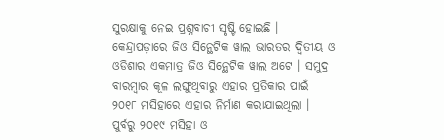ସୁରକ୍ଷାକୁ ନେଇ ପ୍ରଶ୍ନବାଚୀ ସୃଷ୍ଟି ହୋଇଛି ।
କେନ୍ଦ୍ରାପଡ଼ାରେ ଜିଓ ସିନ୍ଥେଟିକ ୱାଲ ଭାରତର ଦ୍ୱିତୀୟ ଓ ଓଡିଶାର ଏକମାତ୍ର ଜିଓ ସିନ୍ଥେଟିକ ୱାଲ ଅଟେ । ସମୁଦ୍ର ବାରମ୍ବାର କୂଳ ଲଙ୍ଘୁଥିବାରୁ ଏହାର ପ୍ରତିକାର ପାଇଁ ୨୦୧୮ ମସିହାରେ ଏହାର ନିର୍ମାଣ କରାଯାଇଥିଲା । ପୁର୍ବରୁ ୨୦୧୯ ମସିହା ଓ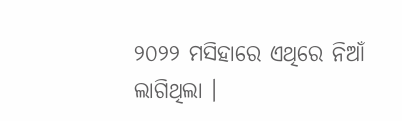୨୦୨୨ ମସିହାରେ ଏଥିରେ ନିଆଁ ଲାଗିଥିଲା ।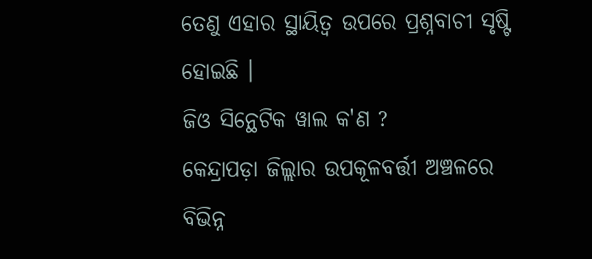ତେଣୁ ଏହାର ସ୍ଥାୟିତ୍ୱ ଉପରେ ପ୍ରଶ୍ନବାଚୀ ସୃଷ୍ଟି ହୋଇଛି ।
ଜିଓ ସିନ୍ଥେଟିକ ୱାଲ କ'ଣ ?
କେନ୍ଦ୍ରାପଡ଼ା ଜିଲ୍ଲାର ଉପକୂଳବର୍ତ୍ତୀ ଅଞ୍ଚଳରେ ବିଭିନ୍ନ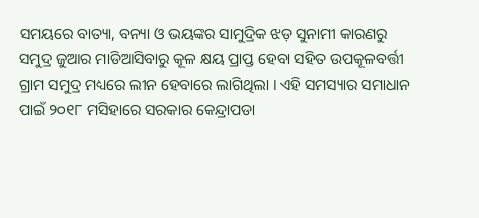ସମୟରେ ବାତ୍ୟା, ବନ୍ୟା ଓ ଭୟଙ୍କର ସାମୁଦ୍ରିକ ଝଡ଼ ସୁନାମୀ କାରଣରୁ ସମୁଦ୍ର ଜୁଆର ମାଡିଆସିବାରୁ କୂଳ କ୍ଷୟ ପ୍ରାପ୍ତ ହେବା ସହିତ ଉପକୂଳବର୍ତ୍ତୀ ଗ୍ରାମ ସମୁଦ୍ର ମଧ୍ୟରେ ଲୀନ ହେବାରେ ଲାଗିଥିଲା । ଏହି ସମସ୍ୟାର ସମାଧାନ ପାଇଁ ୨୦୧୮ ମସିହାରେ ସରକାର କେନ୍ଦ୍ରାପଡା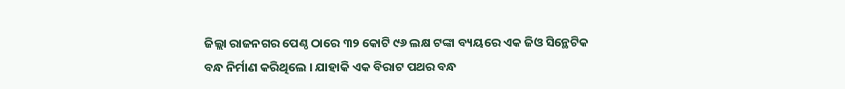ଜିଲ୍ଲା ରାଜନଗର ପେଣ୍ଠ ଠାରେ ୩୨ କୋଟି ୯୬ ଲକ୍ଷ ଟଙ୍କା ବ୍ୟୟରେ ଏକ ଜିଓ ସିନ୍ଥେଟିକ ବନ୍ଧ ନିର୍ମାଣ କରିଥିଲେ । ଯାହାକି ଏକ ବିରାଟ ପଥର ବନ୍ଧ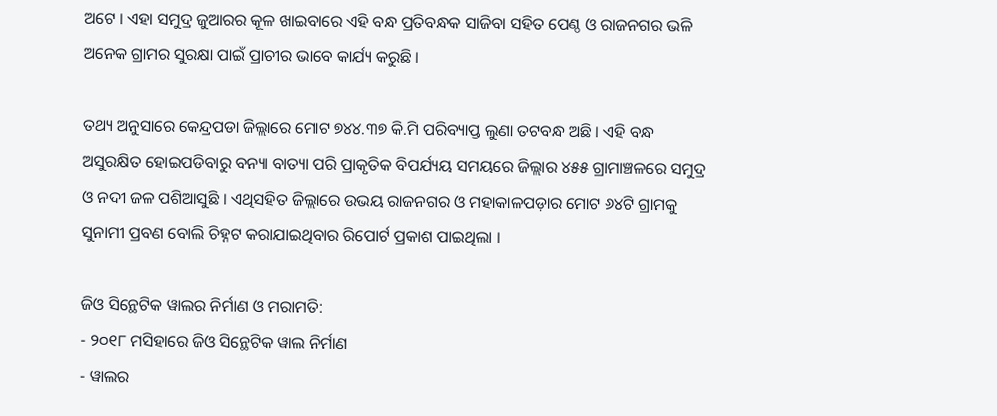ଅଟେ । ଏହା ସମୁଦ୍ର ଜୁଆରର କୂଳ ଖାଇବାରେ ଏହି ବନ୍ଧ ପ୍ରତିବନ୍ଧକ ସାଜିବା ସହିତ ପେଣ୍ଠ ଓ ରାଜନଗର ଭଳି ଅନେକ ଗ୍ରାମର ସୁରକ୍ଷା ପାଇଁ ପ୍ରାଚୀର ଭାବେ କାର୍ଯ୍ୟ କରୁଛି ।

ତଥ୍ୟ ଅନୁସାରେ କେନ୍ଦ୍ରପଡା ଜିଲ୍ଲାରେ ମୋଟ ୭୪୪.୩୭ କି.ମି ପରିବ୍ୟାପ୍ତ ଲୁଣା ତଟବନ୍ଧ ଅଛି । ଏହି ବନ୍ଧ ଅସୁରକ୍ଷିତ ହୋଇପଡିବାରୁ ବନ୍ୟା ବାତ୍ୟା ପରି ପ୍ରାକୃତିକ ବିପର୍ଯ୍ୟୟ ସମୟରେ ଜିଲ୍ଲାର ୪୫୫ ଗ୍ରାମାଞ୍ଚଳରେ ସମୁଦ୍ର ଓ ନଦୀ ଜଳ ପଶିଆସୁଛି । ଏଥିସହିତ ଜିଲ୍ଲାରେ ଉଭୟ ରାଜନଗର ଓ ମହାକାଳପଡ଼ାର ମୋଟ ୬୪ଟି ଗ୍ରାମକୁ ସୁନାମୀ ପ୍ରବଣ ବୋଲି ଚିହ୍ନଟ କରାଯାଇଥିବାର ରିପୋର୍ଟ ପ୍ରକାଶ ପାଇଥିଲା ।

ଜିଓ ସିନ୍ଥେଟିକ ୱାଲର ନିର୍ମାଣ ଓ ମରାମତି:
- ୨୦୧୮ ମସିହାରେ ଜିଓ ସିନ୍ଥେଟିକ ୱାଲ ନିର୍ମାଣ
- ୱାଲର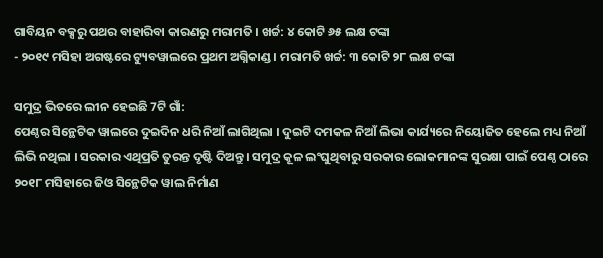ଗାବିୟନ ବକ୍ସରୁ ପଥର ବାହାରିବା କାରଣରୁ ମରାମତି । ଖର୍ଚ୍ଚ: ୪ କୋଟି ୬୫ ଲକ୍ଷ ଟଙ୍କା
- ୨୦୧୯ ମସିହା ଅଗଷ୍ଟରେ ଟ୍ୟୁବୱାଲରେ ପ୍ରଥମ ଅଗ୍ନିକାଣ୍ଡ । ମରାମତି ଖର୍ଚ୍ଚ: ୩ କୋଟି ୨୮ ଲକ୍ଷ ଟଙ୍କା

ସମୁଦ୍ର ଭିତରେ ଲୀନ ହେଇଛି 7ଟି ଗାଁ:
ପେଣ୍ଠର ସିନ୍ଥେଟିକ ୱାଲରେ ଦୁଇଦିନ ଧରି ନିଆଁ ଲାଗିଥିଲା । ଦୁଇଟି ଦମକଳ ନିଆଁ ଲିଭା କାର୍ଯ୍ୟରେ ନିୟୋଜିତ ହେଲେ ମଧ୍ୟ ନିଆଁ ଲିଭି ନଥିଲା । ସରକାର ଏଥିପ୍ରତି ତୁରନ୍ତ ଦୃଷ୍ଟି ଦିଅନ୍ତୁ । ସମୁଦ୍ର କୂଳ ଲଂଘୁଥିବାରୁ ସରକାର ଲୋକମାନଙ୍କ ସୁରକ୍ଷା ପାଇଁ ପେଣ୍ଠ ଠାରେ ୨୦୧୮ ମସିହାରେ ଜିଓ ସିନ୍ଥେଟିକ ୱାଲ ନିର୍ମାଣ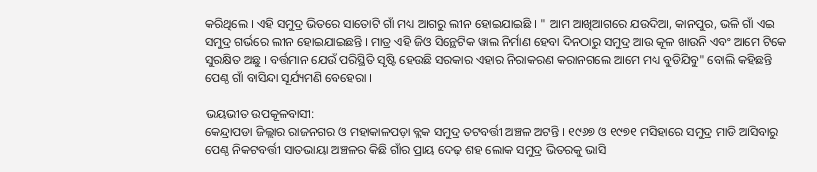କରିଥିଲେ । ଏହି ସମୁଦ୍ର ଭିତରେ ସାତୋଟି ଗାଁ ମଧ୍ୟ ଆଗରୁ ଲୀନ ହୋଇଯାଇଛି । " ଆମ ଆଖିଆଗରେ ଯଉଦିଆ, କାନପୁର, ଭଳି ଗାଁ ଏଇ ସମୁଦ୍ର ଗର୍ଭରେ ଲୀନ ହୋଇଯାଇଛନ୍ତି । ମାତ୍ର ଏହି ଜିଓ ସିନ୍ଥେଟିକ ୱାଲ ନିର୍ମାଣ ହେବା ଦିନଠାରୁ ସମୁଦ୍ର ଆଉ କୂଳ ଖାଉନି ଏବଂ ଆମେ ଟିକେ ସୁରକ୍ଷିତ ଅଛୁ । ବର୍ତ୍ତମାନ ଯେଉଁ ପରିସ୍ଥିତି ସୃଷ୍ଟି ହେଉଛି ସରକାର ଏହାର ନିରାକରଣ କରାନଗଲେ ଆମେ ମଧ୍ୟ ବୁଡିଯିବୁ" ବୋଲି କହିଛନ୍ତି ପେଣ୍ଠ ଗାଁ ବାସିନ୍ଦା ସୂର୍ଯ୍ୟମଣି ବେହେରା ।

ଭୟଭୀତ ଉପକୂଳବାସୀ:
କେନ୍ଦ୍ରାପଡା ଜିଲ୍ଲାର ରାଜନଗର ଓ ମହାକାଳପଡ଼ା ବ୍ଲକ ସମୁଦ୍ର ତଟବର୍ତ୍ତୀ ଅଞ୍ଚଳ ଅଟନ୍ତି । ୧୯୬୭ ଓ ୧୯୭୧ ମସିହାରେ ସମୁଦ୍ର ମାଡି ଆସିବାରୁ ପେଣ୍ଠ ନିକଟବର୍ତ୍ତୀ ସାତଭାୟା ଅଞ୍ଚଳର କିଛି ଗାଁର ପ୍ରାୟ ଦେଢ଼ ଶହ ଲୋକ ସମୁଦ୍ର ଭିତରକୁ ଭାସି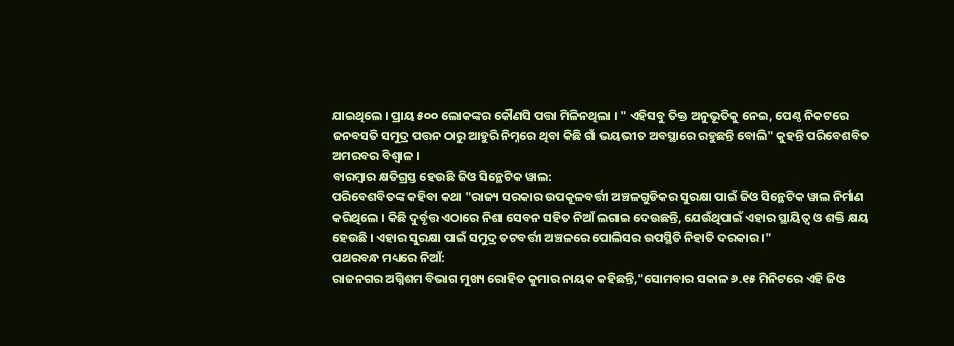ଯାଇଥିଲେ । ପ୍ରାୟ ୫୦୦ ଲୋକଙ୍କର କୌଣସି ପତ୍ତା ମିଳିନଥିଲା । " ଏହିସବୁ ତିକ୍ତ ଅନୁଭୂତିକୁ ନେଇ, ପେଣ୍ଠ ନିକଟରେ ଜନବସତି ସମୁଦ୍ର ପତ୍ତନ ଠାରୁ ଆହୁରି ନିମ୍ନରେ ଥିବା କିଛି ଗାଁ ଭୟଭୀତ ଅବସ୍ଥାରେ ରହୁଛନ୍ତି ବୋଲି" କୁହନ୍ତି ପରିବେଶବିତ ଅମରବର ବିଶ୍ୱାଳ ।
ବାରମ୍ବାର କ୍ଷତିଗ୍ରସ୍ତ ହେଉଛି ଜିଓ ସିନ୍ଥେଟିକ ୱାଲ:
ପରିବେଶବିତଙ୍କ କହିବା କଥା "ରାଜ୍ୟ ସରକାର ଉପକୂଳବର୍ତ୍ତୀ ଅଞ୍ଚଳଗୁଡିକର ସୁରକ୍ଷା ପାଇଁ ଜିଓ ସିନ୍ଥେଟିକ ୱାଲ ନିର୍ମାଣ କରିଥିଲେ । କିଛି ଦୁର୍ବୃତ୍ତ ଏଠାରେ ନିଶା ସେବନ ସହିତ ନିଆଁ ଲଗାଇ ଦେଉଛନ୍ତି, ଯେଉଁଥିପାଇଁ ଏହାର ସ୍ଥାୟିତ୍ୱ ଓ ଶକ୍ତି କ୍ଷୟ ହେଉଛି । ଏହାର ସୁରକ୍ଷା ପାଇଁ ସମୁଦ୍ର ତଟବର୍ତ୍ତୀ ଅଞ୍ଚଳରେ ପୋଲିସର ଉପସ୍ଥିତି ନିହାତି ଦରକାର ।"
ପଥରବନ୍ଧ ମଧ୍ୟରେ ନିଆଁ:
ରାଜନଗର ଅଗ୍ନିଶମ ବିଭାଗ ମୁଖ୍ୟ ରୋହିତ କୁମାର ନାୟକ କହିଛନ୍ତି,"ସୋମବାର ସକାଳ ୬.୧୫ ମିନିଟରେ ଏହି ଜିଓ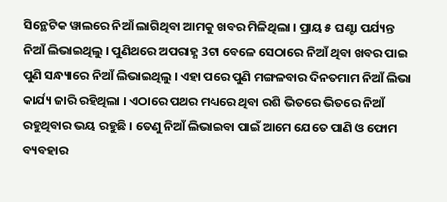ସିନ୍ଥେଟିକ ୱାଲରେ ନିଆଁ ଲାଗିଥିବା ଆମକୁ ଖବର ମିଳିଥିଲା । ପ୍ରାୟ ୫ ଘଣ୍ଟା ପର୍ଯ୍ୟନ୍ତ ନିଆଁ ଲିଭାଇଥିଲୁ । ପୁଣିଥରେ ଅପରାହ୍ଣ 3ଟା ବେଳେ ସେଠାରେ ନିଆଁ ଥିବା ଖବର ପାଇ ପୁଣି ସନ୍ଧ୍ୟାରେ ନିଆଁ ଲିଭାଇଥିଲୁ । ଏହା ପରେ ପୁଣି ମଙ୍ଗଳବାର ଦିନତମାମ ନିଆଁ ଲିଭା କାର୍ଯ୍ୟ ଜାରି ରହିଥିଲା । ଏଠାରେ ପଥର ମଧ୍ୟରେ ଥିବା ରଶି ଭିତରେ ଭିତରେ ନିଆଁ ରହୁଥିବାର ଭୟ ରହୁଛି । ତେଣୁ ନିଆଁ ଲିଭାଇବା ପାଇଁ ଆମେ ଯେତେ ପାଣି ଓ ଫୋମ ବ୍ୟବହାର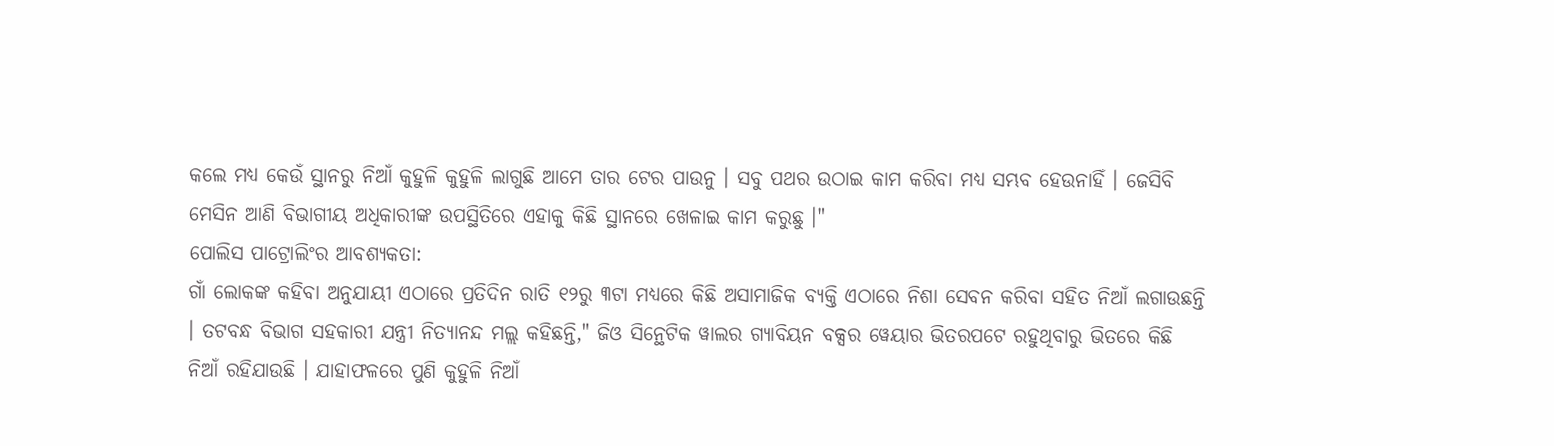କଲେ ମଧ୍ୟ କେଉଁ ସ୍ଥାନରୁ ନିଆଁ କୁହୁଳି କୁହୁଳି ଲାଗୁଛି ଆମେ ତାର ଟେର ପାଉନୁ । ସବୁ ପଥର ଉଠାଇ କାମ କରିବା ମଧ୍ୟ ସମ୍ଭବ ହେଉନାହିଁ । ଜେସିବି ମେସିନ ଆଣି ବିଭାଗୀୟ ଅଧିକାରୀଙ୍କ ଉପସ୍ଥିତିରେ ଏହାକୁ କିଛି ସ୍ଥାନରେ ଖେଳାଇ କାମ କରୁଛୁ ।"
ପୋଲିସ ପାଟ୍ରୋଲିଂର ଆବଶ୍ୟକତା:
ଗାଁ ଲୋକଙ୍କ କହିବା ଅନୁଯାୟୀ ଏଠାରେ ପ୍ରତିଦିନ ରାତି ୧୨ରୁ ୩ଟା ମଧ୍ୟରେ କିଛି ଅସାମାଜିକ ବ୍ୟକ୍ତି ଏଠାରେ ନିଶା ସେବନ କରିବା ସହିତ ନିଆଁ ଲଗାଉଛନ୍ତି । ତଟବନ୍ଧ ବିଭାଗ ସହକାରୀ ଯନ୍ତ୍ରୀ ନିତ୍ୟାନନ୍ଦ ମଲ୍ଲ କହିଛନ୍ତି," ଜିଓ ସିନ୍ଥେଟିକ ୱାଲର ଗ୍ୟାବିୟନ ବକ୍ସର ୱେୟାର ଭିତରପଟେ ରହୁଥିବାରୁ ଭିତରେ କିଛି ନିଆଁ ରହିଯାଉଛି । ଯାହାଫଳରେ ପୁଣି କୁହୁଳି ନିଆଁ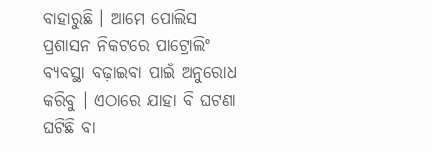ବାହାରୁଛି । ଆମେ ପୋଲିସ ପ୍ରଶାସନ ନିକଟରେ ପାଟ୍ରୋଲିଂ ବ୍ୟବସ୍ଥା ବଢ଼ାଇବା ପାଇଁ ଅନୁରୋଧ କରିବୁ । ଏଠାରେ ଯାହା ବି ଘଟଣା ଘଟିଛି ବା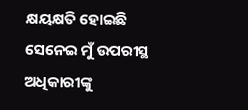କ୍ଷୟକ୍ଷତି ହୋଇଛି ସେନେଇ ମୁଁ ଉପରୀସ୍ଥ ଅଧିକାରୀଙ୍କୁ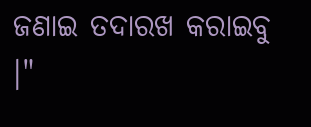ଜଣାଇ ତଦାରଖ କରାଇବୁ ।"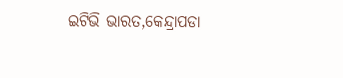ଇଟିଭି ଭାରତ,କେନ୍ଦ୍ରାପଡା